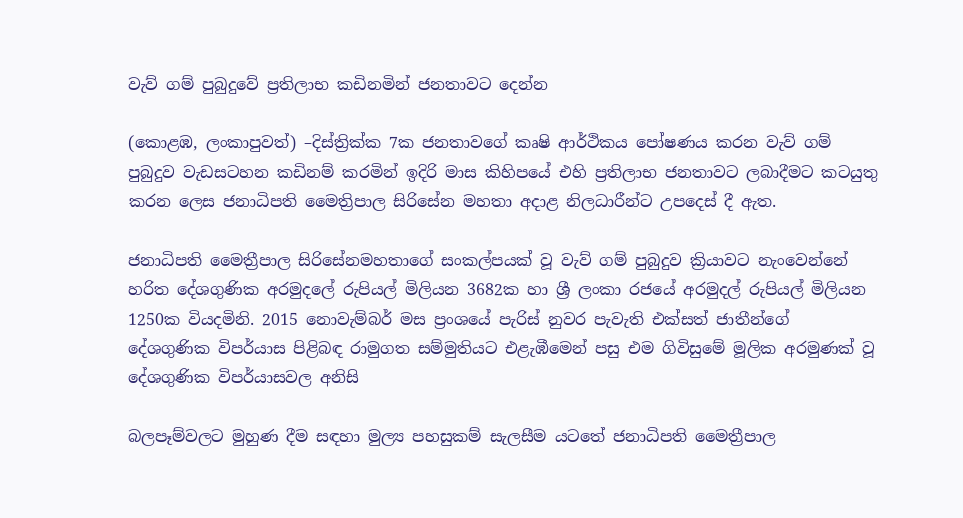වැව් ගම් පුබුදුවේ ප්‍රතිලාභ කඩිනමින් ජනතාවට දෙන්න

(කොළඹ, ලංකාපුවත්) –දිස්ත්‍රික්ක 7ක ජනතාවගේ කෘෂි ආර්ථිකය පෝෂණය කරන වැව් ගම් පුබුදුව වැඩසටහන කඩිනම් කරමින් ඉදිරි මාස කිහිපයේ එහි ප්‍රතිලාභ ජනතාවට ලබාදීමට කටයුතු කරන ලෙස ජනාධිපති මෛත්‍රිපාල සිරිසේන මහතා අදාළ නිලධාරීන්ට උපදෙස් දී ඇත.

ජනාධිපති මෛත්‍රීපාල සිරිසේනමහතාගේ සංකල්පයක් වූ වැව් ගම් පුබුදුව ක්‍රියාවට නැංවෙන්නේ හරිත දේශගුණික අරමුදලේ රුපියල් මිලියන 3682ක හා ශ්‍රී ලංකා රජයේ අරමුදල් රුපියල් මිලියන 1250ක වියදමිනි. 2015 නොවැම්බර් මස ප්‍රංශයේ පැරිස් නුවර පැවැති එක්සත් ජාතීන්ගේ දේශගුණික විපර්යාස පිළිබඳ රාමුගත සම්මුතියට එළැඹීමෙන් පසු එම ගිවිසුමේ මූලික අරමුණක් වූ දේශගුණික විපර්යාසවල අනිසි

බලපෑම්වලට මුහුණ දීම සඳහා මුල්‍ය පහසුකම් සැලසීම යටතේ ජනාධිපති මෛත්‍රීපාල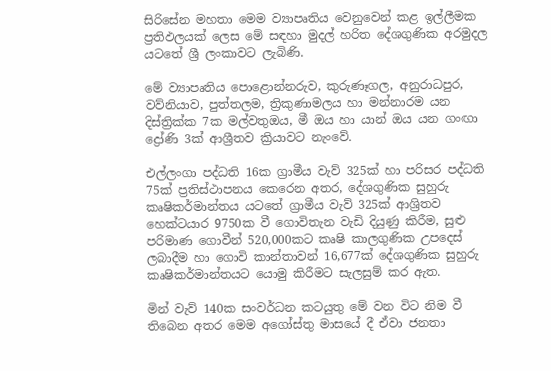සිරිසේන මහතා මෙම ව්‍යාපෘතිය වෙනුවෙන් කළ ඉල්ලීමක ප්‍රතිඵලයක් ලෙස මේ සඳහා මුදල් හරිත දේශගුණික අරමුදල යටතේ ශ්‍රී ලංකාවට ලැබිණි.

මේ ව්‍යාපෘතිය පොළොන්නරුව, කුරුණෑගල, අනුරාධපුර, වව්නියාව, පුත්තලම, ත්‍රිකුණාමලය හා මන්නාරම යන දිස්ත්‍රික්ක 7ක මල්වතුඔය, මී ඔය හා යාන් ඔය යන ගංඟා ද්‍රෝණි 3ක් ආශ්‍රීතව ක්‍රියාවට නැංවේ.

එල්ලංගා පද්ධති 16ක ග්‍රාමීය වැව් 325ක් හා පරිසර පද්ධති 75ක් ප්‍රතිස්ථාපනය කෙරෙන අතර, දේශගුණික සුහුරු කෘෂිකර්මාන්තය යටතේ ග්‍රාමීය වැව් 325ක් ආශ්‍රිතව හෙක්ටයාර 9750ක වී ගොවිතැන වැඩි දියුණු කිරීම, සුළු පරිමාණ ගොවීන් 520,000කට කෘෂි කාලගුණික උපදෙස් ලබාදීම හා ගොවි කාන්තාවන් 16,677ක් දේශගුණික සුහුරු කෘෂිකර්මාන්තයට යොමු කිරීමට සැලසුම් කර ඇත.

මින් වැව් 140ක සංවර්ධන කටයුතු මේ වන විට නිම වී තිබෙන අතර මෙම අගෝස්තු මාසයේ දී ඒවා ජනතා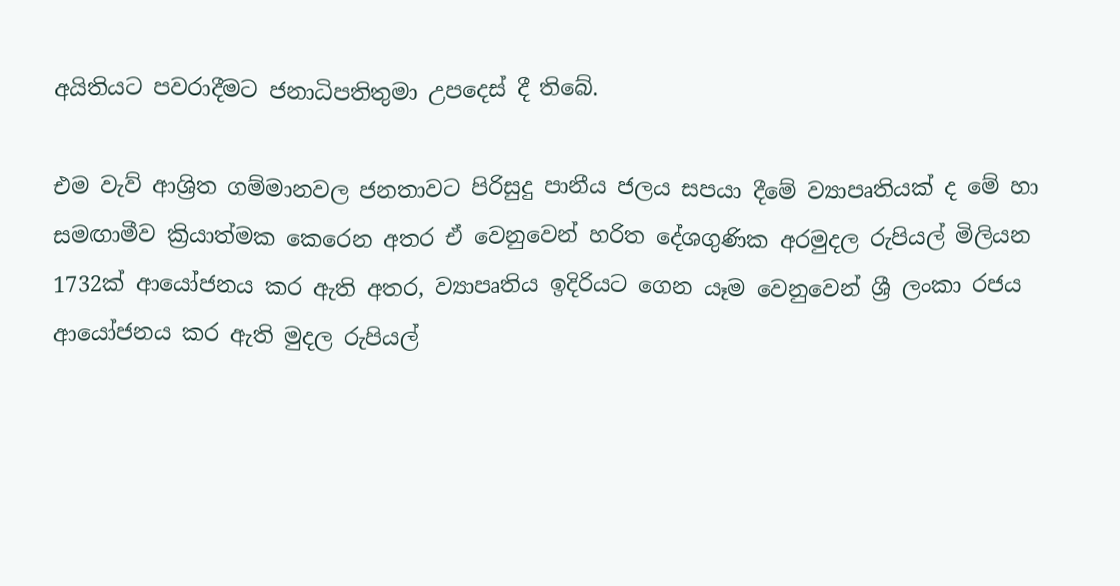අයිතියට පවරාදීමට ජනාධිපතිතුමා උපදෙස් දී තිබේ.

එම වැව් ආශ්‍රිත ගම්මානවල ජනතාවට පිරිසුදු පානීය ජලය සපයා දීමේ ව්‍යාපෘතියක් ද මේ හා සමඟාමීව ක්‍රියාත්මක කෙරෙන අතර ඒ වෙනුවෙන් හරිත දේශගුණික අරමුදල රුපියල් මිලියන 1732ක් ආයෝජනය කර ඇති අතර, ව්‍යාපෘතිය ඉදිරියට ගෙන යෑම වෙනුවෙන් ශ්‍රී ලංකා රජය ආයෝජනය කර ඇති මුදල රුපියල්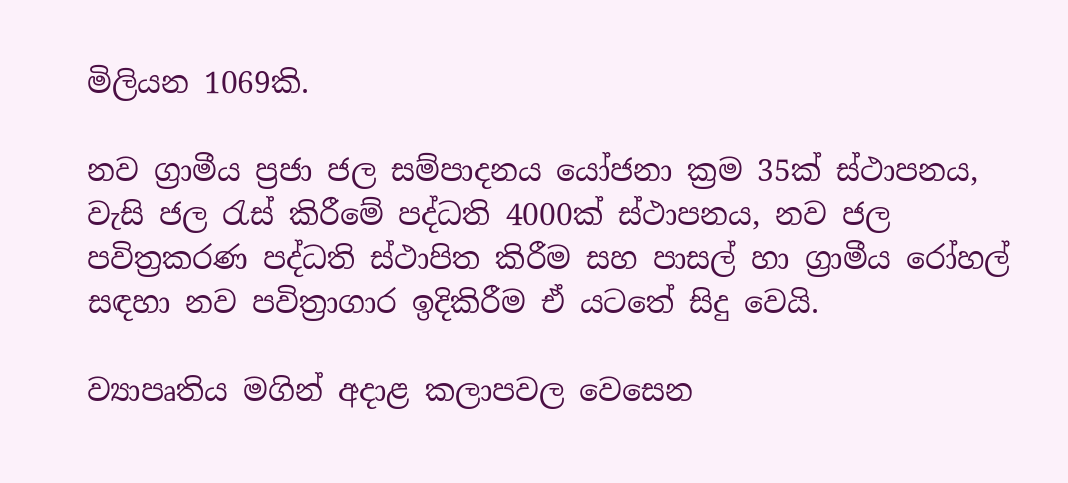මිලියන 1069කි.

නව ග්‍රාමීය ප්‍රජා ජල සම්පාදනය යෝජනා ක්‍රම 35ක් ස්ථාපනය, වැසි ජල රැස් කිරීමේ පද්ධති 4000ක් ස්ථාපනය, නව ජල පවිත්‍රකරණ පද්ධති ස්ථාපිත කිරීම සහ පාසල් හා ග්‍රාමීය රෝහල් සඳහා නව පවිත්‍රාගාර ඉදිකිරීම ඒ යටතේ සිදු වෙයි.

ව්‍යාපෘතිය මගින් අදාළ කලාපවල වෙසෙන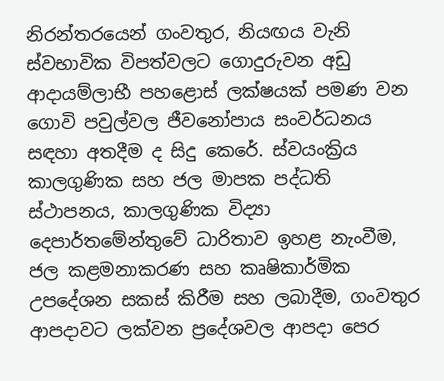නිරන්තරයෙන් ගංවතුර, නියඟය වැනි ස්වභාවික විපත්වලට ගොදුරුවන අඩු ආදායම්ලාභී පහළොස් ලක්ෂයක් පමණ වන ගොවි පවුල්වල ජීවනෝපාය සංවර්ධනය සඳහා අතදීම ද සිදු කෙරේ. ස්වයංක්‍රිය කාලගුණික සහ ජල මාපක පද්ධති ස්ථාපනය, කාලගුණික විද්‍යා දෙපාර්තමේන්තුවේ ධාරිතාව ඉහළ නැංවීම, ජල කළමනාකරණ සහ කෘෂිකාර්මික උපදේශන සකස් කිරීම සහ ලබාදීම, ගංවතුර ආපදාවට ලක්වන ප්‍රදේශවල ආපදා පෙර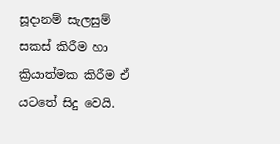සූදානම් සැලසුම් සකස් කිරීම හා ක්‍රියාත්මක කිරීම ඒ යටතේ සිදු වෙයි.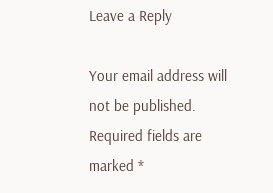Leave a Reply

Your email address will not be published. Required fields are marked *